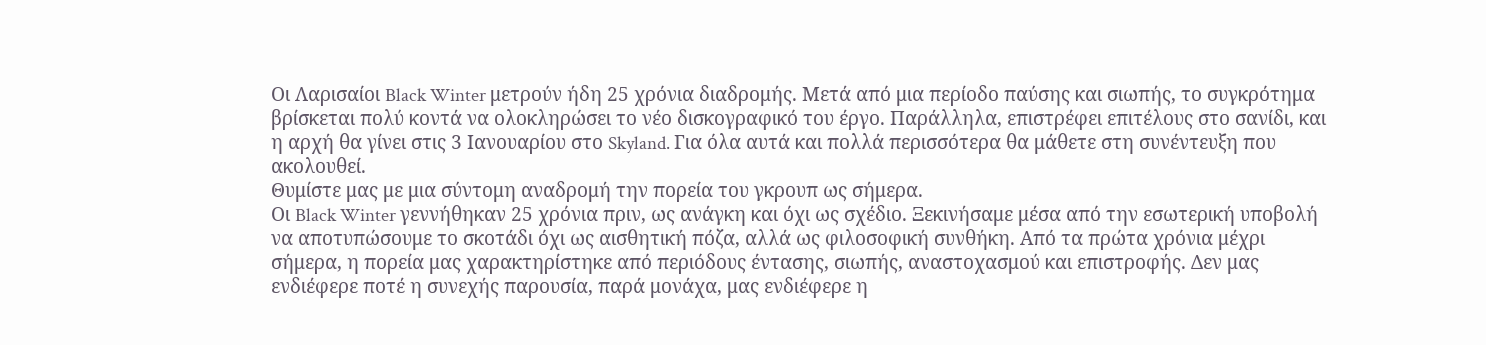Οι Λαρισαίοι Black Winter μετρούν ήδη 25 χρόνια διαδρομής. Μετά από μια περίοδο παύσης και σιωπής, το συγκρότημα βρίσκεται πολύ κοντά να ολοκληρώσει το νέο δισκογραφικό του έργο. Παράλληλα, επιστρέφει επιτέλους στο σανίδι, και η αρχή θα γίνει στις 3 Ιανουαρίου στο Skyland. Για όλα αυτά και πολλά περισσότερα θα μάθετε στη συνέντευξη που ακολουθεί.
Θυμίστε μας με μια σύντομη αναδρομή την πορεία του γκρουπ ως σήμερα.
Οι Black Winter γεννήθηκαν 25 χρόνια πριν, ως ανάγκη και όχι ως σχέδιο. Ξεκινήσαμε μέσα από την εσωτερική υποβολή να αποτυπώσουμε το σκοτάδι όχι ως αισθητική πόζα, αλλά ως φιλοσοφική συνθήκη. Από τα πρώτα χρόνια μέχρι σήμερα, η πορεία μας χαρακτηρίστηκε από περιόδους έντασης, σιωπής, αναστοχασμού και επιστροφής. Δεν μας ενδιέφερε ποτέ η συνεχής παρουσία, παρά μονάχα, μας ενδιέφερε η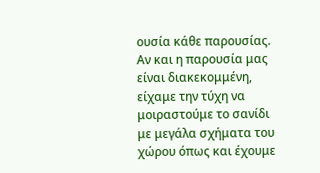ουσία κάθε παρουσίας. Αν και η παρουσία μας είναι διακεκομμένη, είχαμε την τύχη να μοιραστούμε το σανίδι με μεγάλα σχήματα του χώρου όπως και έχουμε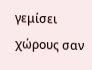γεμίσει χώρους σαν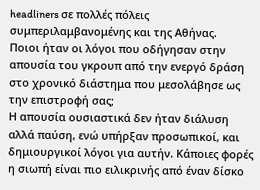headliners σε πολλές πόλεις συμπεριλαμβανομένης και της Αθήνας.
Ποιοι ήταν οι λόγοι που οδήγησαν στην απουσία του γκρουπ από την ενεργό δράση στο χρονικό διάστημα που μεσολάβησε ως την επιστροφή σας;
Η απουσία ουσιαστικά δεν ήταν διάλυση αλλά παύση, ενώ υπήρξαν προσωπικοί, και δημιουργικοί λόγοι για αυτήν. Κάποιες φορές η σιωπή είναι πιο ειλικρινής από έναν δίσκο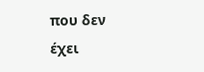που δεν έχει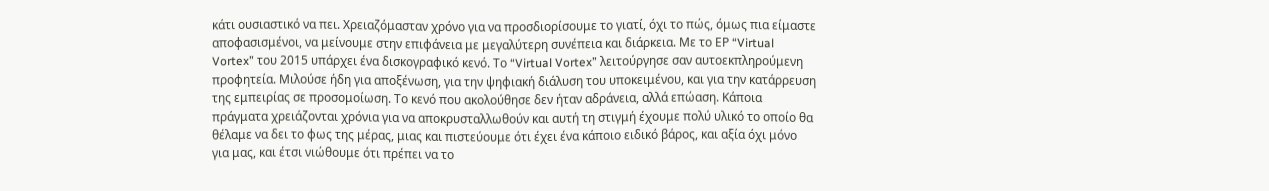κάτι ουσιαστικό να πει. Χρειαζόμασταν χρόνο για να προσδιορίσουμε το γιατί, όχι το πώς, όμως πια είμαστε αποφασισμένοι, να μείνουμε στην επιφάνεια με μεγαλύτερη συνέπεια και διάρκεια. Με το ΕΡ “Virtual Vortex” του 2015 υπάρχει ένα δισκογραφικό κενό. Το “Virtual Vortex” λειτούργησε σαν αυτοεκπληρούμενη προφητεία. Μιλούσε ήδη για αποξένωση, για την ψηφιακή διάλυση του υποκειμένου, και για την κατάρρευση της εμπειρίας σε προσομοίωση. Το κενό που ακολούθησε δεν ήταν αδράνεια, αλλά επώαση. Κάποια πράγματα χρειάζονται χρόνια για να αποκρυσταλλωθούν και αυτή τη στιγμή έχουμε πολύ υλικό το οποίο θα θέλαμε να δει το φως της μέρας, μιας και πιστεύουμε ότι έχει ένα κάποιο ειδικό βάρος, και αξία όχι μόνο για μας, και έτσι νιώθουμε ότι πρέπει να το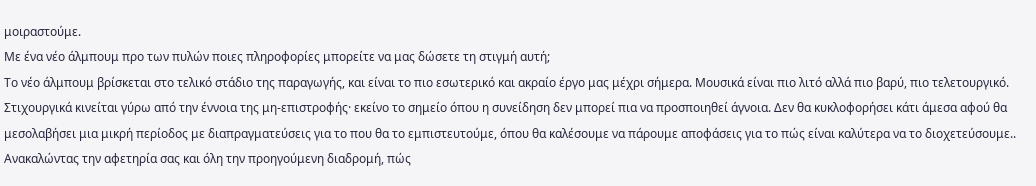μοιραστούμε.
Με ένα νέο άλμπουμ προ των πυλών ποιες πληροφορίες μπορείτε να μας δώσετε τη στιγμή αυτή;
Το νέο άλμπουμ βρίσκεται στο τελικό στάδιο της παραγωγής, και είναι το πιο εσωτερικό και ακραίο έργο μας μέχρι σήμερα. Μουσικά είναι πιο λιτό αλλά πιο βαρύ, πιο τελετουργικό. Στιχουργικά κινείται γύρω από την έννοια της μη-επιστροφής· εκείνο το σημείο όπου η συνείδηση δεν μπορεί πια να προσποιηθεί άγνοια. Δεν θα κυκλοφορήσει κάτι άμεσα αφού θα μεσολαβήσει μια μικρή περίοδος με διαπραγματεύσεις για το που θα το εμπιστευτούμε, όπου θα καλέσουμε να πάρουμε αποφάσεις για το πώς είναι καλύτερα να το διοχετεύσουμε..
Ανακαλώντας την αφετηρία σας και όλη την προηγούμενη διαδρομή, πώς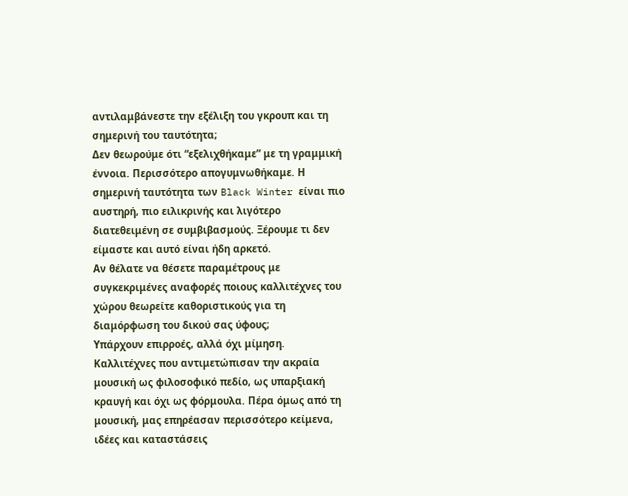αντιλαμβάνεστε την εξέλιξη του γκρουπ και τη σημερινή του ταυτότητα;
Δεν θεωρούμε ότι “εξελιχθήκαμε” με τη γραμμική έννοια. Περισσότερο απογυμνωθήκαμε. Η σημερινή ταυτότητα των Black Winter είναι πιο αυστηρή, πιο ειλικρινής και λιγότερο διατεθειμένη σε συμβιβασμούς. Ξέρουμε τι δεν είμαστε και αυτό είναι ήδη αρκετό.
Αν θέλατε να θέσετε παραμέτρους με συγκεκριμένες αναφορές ποιους καλλιτέχνες του χώρου θεωρείτε καθοριστικούς για τη διαμόρφωση του δικού σας ύφους;
Υπάρχουν επιρροές, αλλά όχι μίμηση. Καλλιτέχνες που αντιμετώπισαν την ακραία μουσική ως φιλοσοφικό πεδίο, ως υπαρξιακή κραυγή και όχι ως φόρμουλα. Πέρα όμως από τη μουσική, μας επηρέασαν περισσότερο κείμενα, ιδέες και καταστάσεις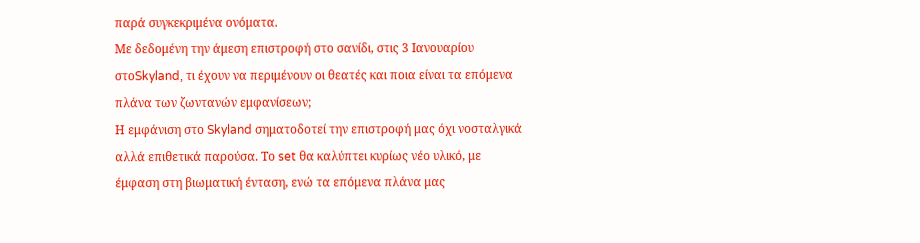παρά συγκεκριμένα ονόματα.
Με δεδομένη την άμεση επιστροφή στο σανίδι, στις 3 Ιανουαρίου στοSkyland, τι έχουν να περιμένουν οι θεατές και ποια είναι τα επόμενα πλάνα των ζωντανών εμφανίσεων;
Η εμφάνιση στο Skyland σηματοδοτεί την επιστροφή μας όχι νοσταλγικά αλλά επιθετικά παρούσα. Το set θα καλύπτει κυρίως νέο υλικό, με έμφαση στη βιωματική ένταση, ενώ τα επόμενα πλάνα μας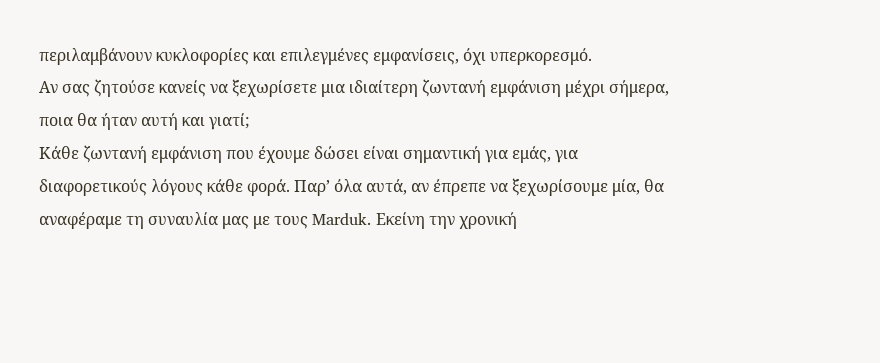περιλαμβάνουν κυκλοφορίες και επιλεγμένες εμφανίσεις, όχι υπερκορεσμό.
Αν σας ζητούσε κανείς να ξεχωρίσετε μια ιδιαίτερη ζωντανή εμφάνιση μέχρι σήμερα, ποια θα ήταν αυτή και γιατί;
Κάθε ζωντανή εμφάνιση που έχουμε δώσει είναι σημαντική για εμάς, για διαφορετικούς λόγους κάθε φορά. Παρ’ όλα αυτά, αν έπρεπε να ξεχωρίσουμε μία, θα αναφέραμε τη συναυλία μας με τους Marduk. Εκείνη την χρονική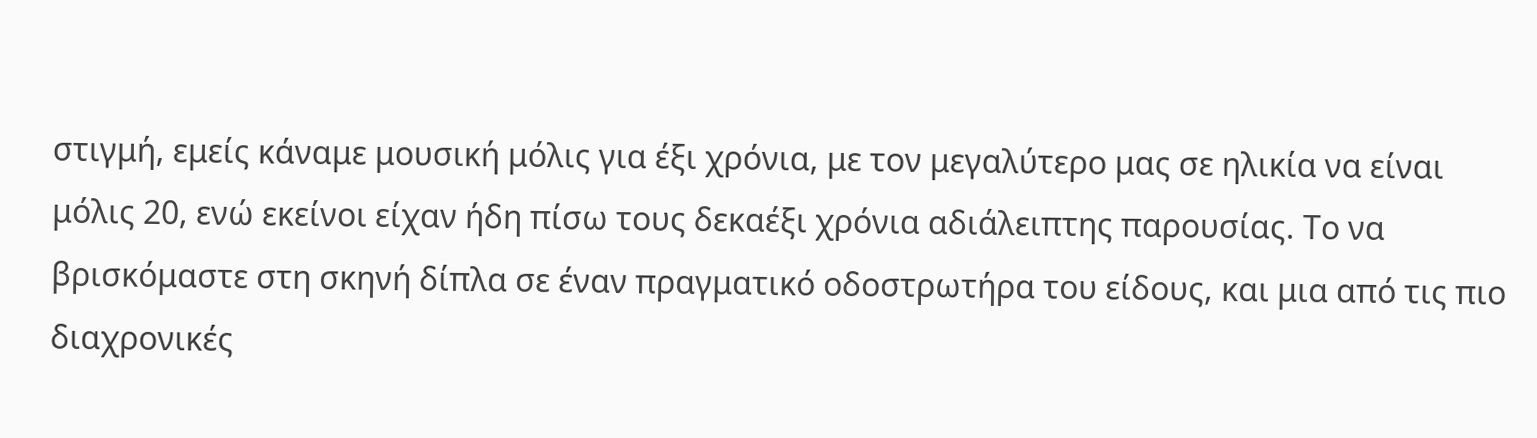στιγμή, εμείς κάναμε μουσική μόλις για έξι χρόνια, με τον μεγαλύτερο μας σε ηλικία να είναι μόλις 20, ενώ εκείνοι είχαν ήδη πίσω τους δεκαέξι χρόνια αδιάλειπτης παρουσίας. Το να βρισκόμαστε στη σκηνή δίπλα σε έναν πραγματικό οδοστρωτήρα του είδους, και μια από τις πιο διαχρονικές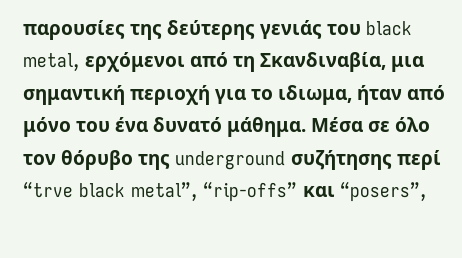παρουσίες της δεύτερης γενιάς του black metal, ερχόμενοι από τη Σκανδιναβία, μια σημαντική περιοχή για το ιδιωμα, ήταν από μόνο του ένα δυνατό μάθημα. Μέσα σε όλο τον θόρυβο της underground συζήτησης περί “trve black metal”, “rip-offs” και “posers”,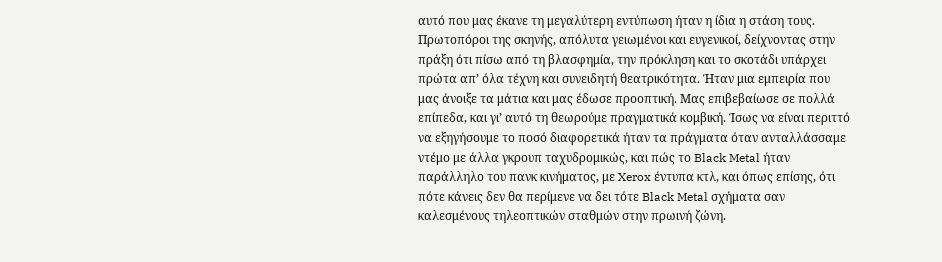αυτό που μας έκανε τη μεγαλύτερη εντύπωση ήταν η ίδια η στάση τους. Πρωτοπόροι της σκηνής, απόλυτα γειωμένοι και ευγενικοί, δείχνοντας στην πράξη ότι πίσω από τη βλασφημία, την πρόκληση και το σκοτάδι υπάρχει πρώτα απ’ όλα τέχνη και συνειδητή θεατρικότητα. Ήταν μια εμπειρία που μας άνοιξε τα μάτια και μας έδωσε προοπτική. Μας επιβεβαίωσε σε πολλά επίπεδα, και γι’ αυτό τη θεωρούμε πραγματικά κομβική. Ίσως να είναι περιττό να εξηγήσουμε το ποσό διαφορετικά ήταν τα πράγματα όταν ανταλλάσσαμε ντέμο με άλλα γκρουπ ταχυδρομικώς, και πώς το Black Metal ήταν παράλληλο του πανκ κινήματος, με Xerox έντυπα κτλ, και όπως επίσης, ότι πότε κάνεις δεν θα περίμενε να δει τότε Black Metal σχήματα σαν καλεσμένους τηλεοπτικών σταθμών στην πρωινή ζώνη.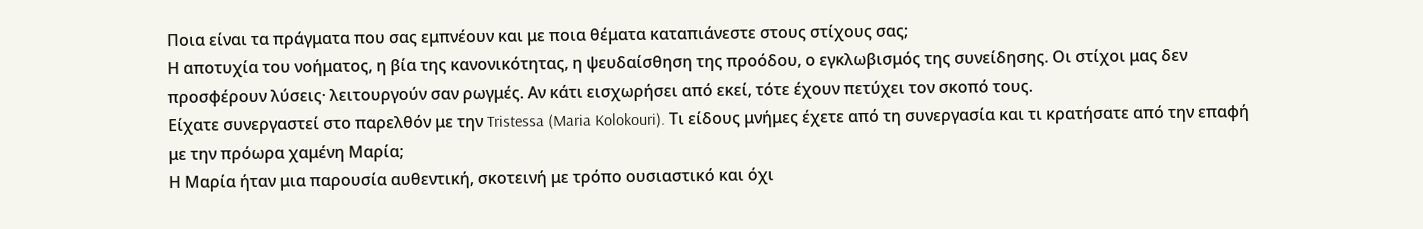Ποια είναι τα πράγματα που σας εμπνέουν και με ποια θέματα καταπιάνεστε στους στίχους σας;
Η αποτυχία του νοήματος, η βία της κανονικότητας, η ψευδαίσθηση της προόδου, ο εγκλωβισμός της συνείδησης. Οι στίχοι μας δεν προσφέρουν λύσεις· λειτουργούν σαν ρωγμές. Αν κάτι εισχωρήσει από εκεί, τότε έχουν πετύχει τον σκοπό τους.
Είχατε συνεργαστεί στο παρελθόν με την Tristessa (Maria Kolokouri). Τι είδους μνήμες έχετε από τη συνεργασία και τι κρατήσατε από την επαφή με την πρόωρα χαμένη Μαρία;
Η Μαρία ήταν μια παρουσία αυθεντική, σκοτεινή με τρόπο ουσιαστικό και όχι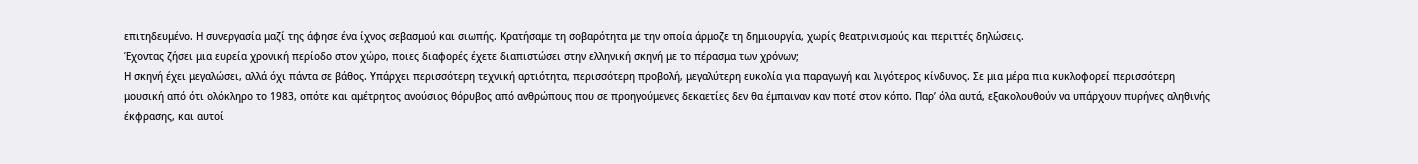επιτηδευμένο. Η συνεργασία μαζί της άφησε ένα ίχνος σεβασμού και σιωπής. Κρατήσαμε τη σοβαρότητα με την οποία άρμοζε τη δημιουργία, χωρίς θεατρινισμούς και περιττές δηλώσεις.
Έχοντας ζήσει μια ευρεία χρονική περίοδο στον χώρο, ποιες διαφορές έχετε διαπιστώσει στην ελληνική σκηνή με το πέρασμα των χρόνων;
Η σκηνή έχει μεγαλώσει, αλλά όχι πάντα σε βάθος. Υπάρχει περισσότερη τεχνική αρτιότητα, περισσότερη προβολή, μεγαλύτερη ευκολία για παραγωγή και λιγότερος κίνδυνος. Σε μια μέρα πια κυκλοφορεί περισσότερη μουσική από ότι oλόκληρο το 1983, οπότε και αμέτρητος ανούσιος θόρυβος από ανθρώπους που σε προηγούμενες δεκαετίες δεν θα έμπαιναν καν ποτέ στον κόπο. Παρ’ όλα αυτά, εξακολουθούν να υπάρχουν πυρήνες αληθινής έκφρασης, και αυτοί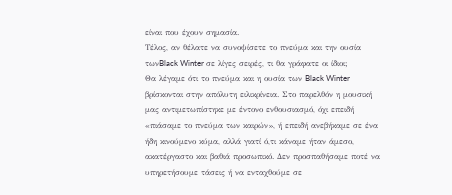είναι που έχουν σημασία.
Τέλος, αν θέλατε να συνοψίσετε το πνεύμα και την ουσία τωνBlack Winter σε λίγες σειρές, τι θα γράφατε οι ίδιοι;
Θα λέγαμε ότι το πνεύμα και η ουσία των Black Winter βρίσκονται στην απόλυτη ειλικρίνεια. Στο παρελθόν η μουσική μας αντιμετωπίστηκε με έντονο ενθουσιασμό, όχι επειδή «πιάσαμε το πνεύμα των καιρών», ή επειδή ανεβήκαμε σε ένα ήδη κινούμενο κύμα, αλλά γιατί ό,τι κάναμε ήταν άμεσο, ακατέργαστο και βαθιά προσωπικό. Δεν προσπαθήσαμε ποτέ να υπηρετήσουμε τάσεις ή να ενταχθούμε σε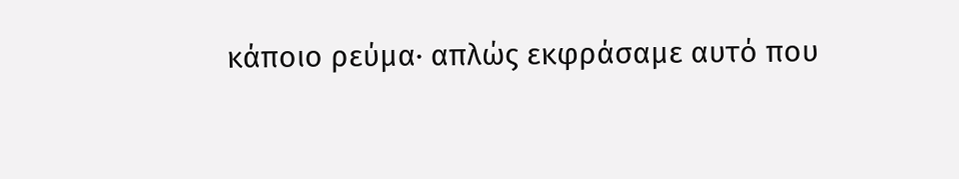κάποιο ρεύμα· απλώς εκφράσαμε αυτό που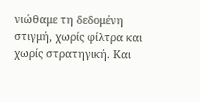νιώθαμε τη δεδομένη στιγμή, χωρίς φίλτρα και χωρίς στρατηγική. Και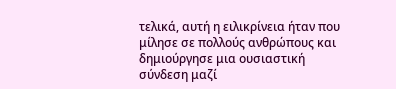τελικά, αυτή η ειλικρίνεια ήταν που μίλησε σε πολλούς ανθρώπους και δημιούργησε μια ουσιαστική σύνδεση μαζί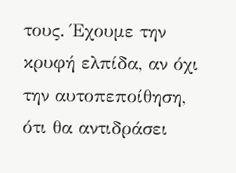τους. Έχουμε την κρυφή ελπίδα, αν όχι την αυτοπεποίθηση, ότι θα αντιδράσει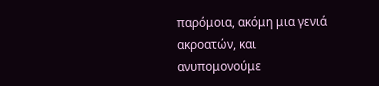παρόμοια, ακόμη μια γενιά ακροατών, και ανυπομονούμε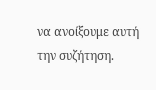να ανοίξουμε αυτή την συζήτηση.